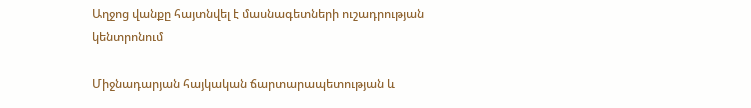Աղջոց վանքը հայտնվել է մասնագետների ուշադրության կենտրոնում

Միջնադարյան հայկական ճարտարապետության և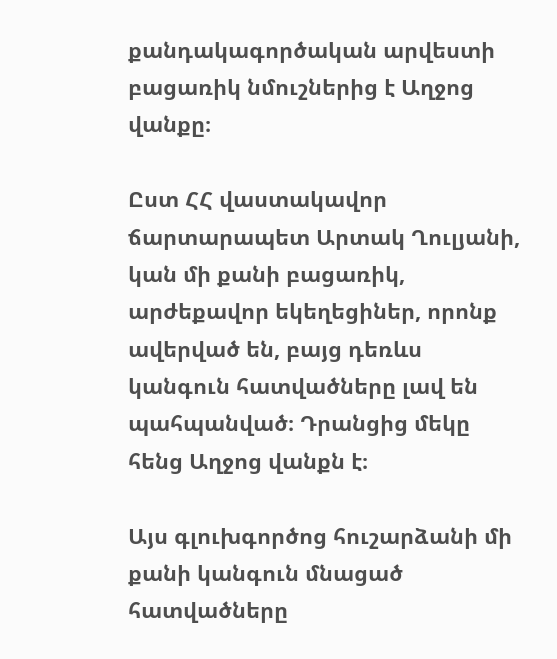քանդակագործական արվեստի բացառիկ նմուշներից է Աղջոց վանքը։

Ըստ ՀՀ վաստակավոր ճարտարապետ Արտակ Ղուլյանի, կան մի քանի բացառիկ, արժեքավոր եկեղեցիներ, որոնք ավերված են, բայց դեռևս կանգուն հատվածները լավ են պահպանված։ Դրանցից մեկը հենց Աղջոց վանքն է։

Այս գլուխգործոց հուշարձանի մի քանի կանգուն մնացած հատվածները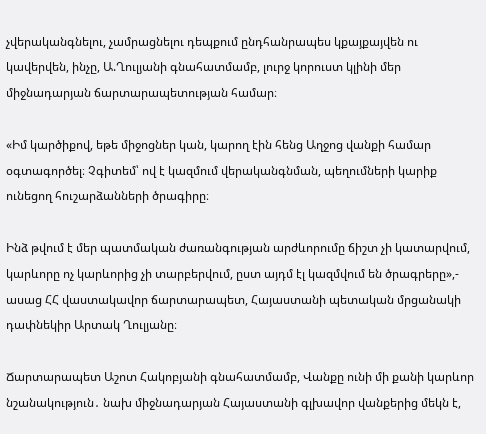չվերականգնելու, չամրացնելու դեպքում ընդհանրապես կքայքայվեն ու կավերվեն, ինչը, Ա.Ղուլյանի գնահատմամբ, լուրջ կորուստ կլինի մեր միջնադարյան ճարտարապետության համար։

«Իմ կարծիքով, եթե միջոցներ կան, կարող էին հենց Աղջոց վանքի համար օգտագործել։ Չգիտեմ՝ ով է կազմում վերականգնման, պեղումների կարիք ունեցող հուշարձանների ծրագիրը։

Ինձ թվում է մեր պատմական ժառանգության արժևորումը ճիշտ չի կատարվում, կարևորը ոչ կարևորից չի տարբերվում, ըստ այդմ էլ կազմվում են ծրագրերը»,- ասաց ՀՀ վաստակավոր ճարտարապետ, Հայաստանի պետական մրցանակի դափնեկիր Արտակ Ղուլյանը։

Ճարտարապետ Աշոտ Հակոբյանի գնահատմամբ, Վանքը ունի մի քանի կարևոր նշանակություն․ նախ միջնադարյան Հայաստանի գլխավոր վանքերից մեկն է,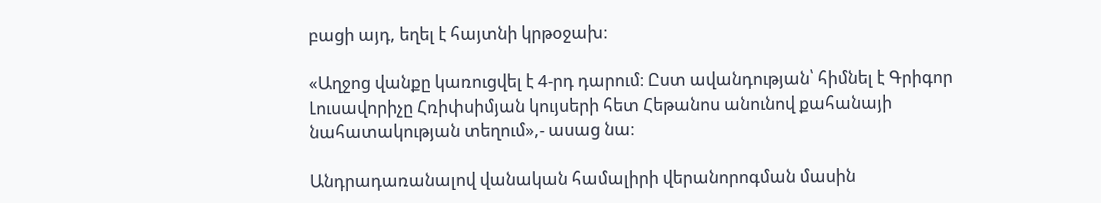բացի այդ, եղել է հայտնի կրթօջախ։

«Աղջոց վանքը կառուցվել է 4-րդ դարում։ Ըստ ավանդության՝ հիմնել է Գրիգոր Լուսավորիչը Հռիփսիմյան կույսերի հետ Հեթանոս անունով քահանայի նահատակության տեղում»,- ասաց նա։

Անդրադառանալով վանական համալիրի վերանորոգման մասին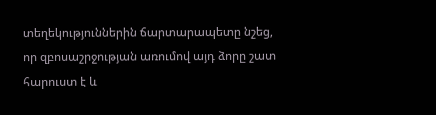տեղեկություններին ճարտարապետը նշեց, որ զբոսաշրջության առումով այդ ձորը շատ հարուստ է և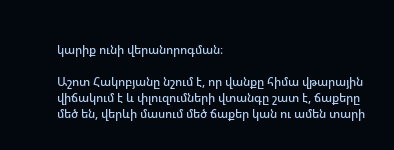կարիք ունի վերանորոգման։

Աշոտ Հակոբյանը նշում է, որ վանքը հիմա վթարային վիճակում է և փլուզումների վտանգը շատ է, ճաքերը մեծ են, վերևի մասում մեծ ճաքեր կան ու ամեն տարի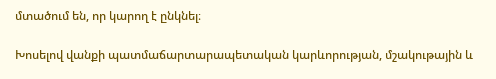մտածում են, որ կարող է ընկնել։

Խոսելով վանքի պատմաճարտարապետական կարևորության, մշակութային և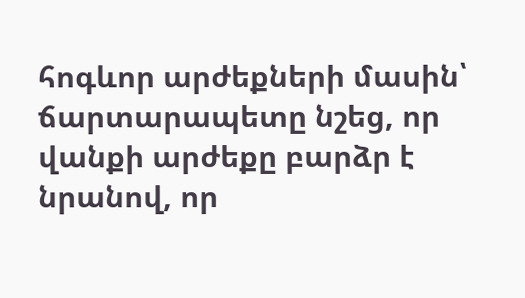հոգևոր արժեքների մասին՝ ճարտարապետը նշեց, որ վանքի արժեքը բարձր է նրանով, որ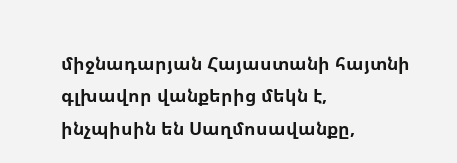միջնադարյան Հայաստանի հայտնի գլխավոր վանքերից մեկն է, ինչպիսին են Սաղմոսավանքը,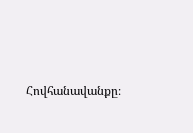Հովհանավանքը։